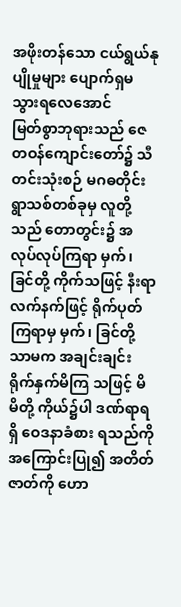အဖိုးတန်သော ငယ်ရွယ်နုပျိုမှုများ ပျောက်ရှမသွားရလေအောင်
မြတ်စွာဘုရားသည် ဇေတဝန်ကျောင်းတော်၌ သီတင်းသုံးစဉ် မဂဓတိုင်း ရွာသစ်တစ်ခုမှ လူတို့ သည် တောတွင်း၌ အလုပ်လုပ်ကြရာ မှက်၊ ခြင်တို့ ကိုက်သဖြင့် နီးရာလက်နက်ဖြင့် ရိုက်ပုတ်ကြရာမှ မှက်၊ ခြင်တို့သာမက အချင်းချင်း ရိုက်နှက်မိကြ သဖြင့် မိမိတို့ ကိုယ်၌ပါ ဒဏ်ရာရရှိ ဝေဒနာခံစား ရသည်ကို အကြောင်းပြု၍ အတိတ်ဇာတ်ကို ဟော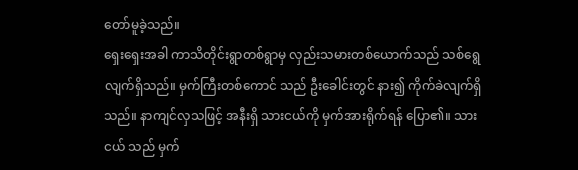တော်မူခဲ့သည်။
ရှေးရှေးအခါ ကာသိတိုင်းရွာတစ်ရွာမှ လှည်းသမားတစ်ယောက်သည် သစ်ရွေလျက်ရှိသည်။ မှက်ကြီးတစ်ကောင် သည် ဦးခေါင်းတွင် နား၍ ကိုက်ခဲလျက်ရှိသည်။ နာကျင်လှသဖြင့် အနီးရှိ သားငယ်ကို မှက်အားရိုက်ရန် ပြော၏။ သားငယ် သည် မှက်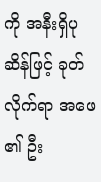ကို အနီးရှိပုဆိန်ဖြင့် ခုတ်လိုက်ရာ အဖေ ၏ ဦး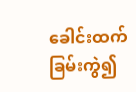ခေါင်းထက်ခြမ်းကွဲ၍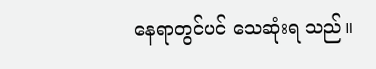နေရာတွင်ပင် သေဆုံးရ သည်။